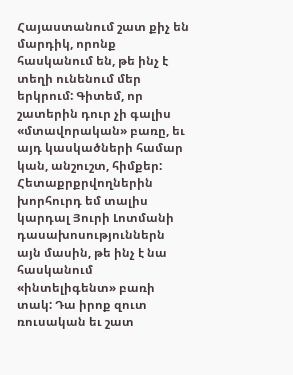Հայաստանում շատ քիչ են մարդիկ, որոնք հասկանում են, թե ինչ է տեղի ունենում մեր երկրում: Գիտեմ, որ շատերին դուր չի գալիս «մտավորական» բառը, եւ այդ կասկածների համար կան, անշուշտ, հիմքեր: Հետաքրքրվողներին խորհուրդ եմ տալիս կարդալ Յուրի Լոտմանի դասախոսություններն այն մասին, թե ինչ է նա հասկանում «ինտելիգենտ» բառի տակ: Դա իրոք զուտ ռուսական եւ շատ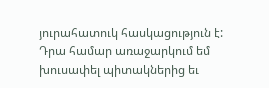յուրահատուկ հասկացություն է:
Դրա համար առաջարկում եմ խուսափել պիտակներից եւ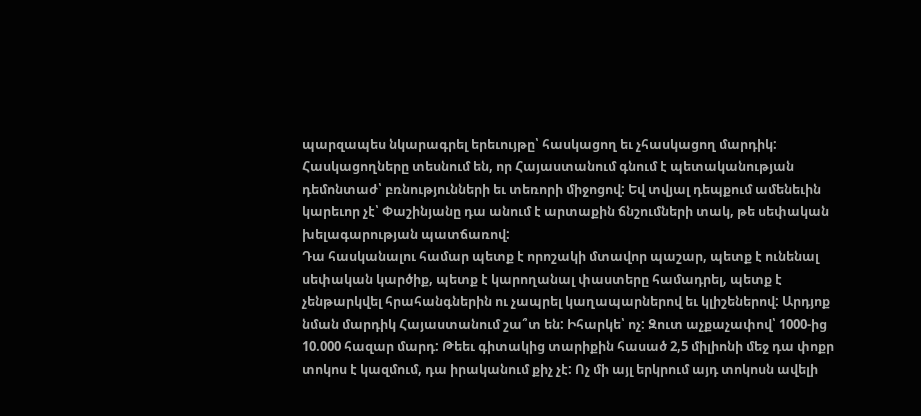պարզապես նկարագրել երեւույթը՝ հասկացող եւ չհասկացող մարդիկ: Հասկացողները տեսնում են, որ Հայաստանում գնում է պետականության դեմոնտաժ՝ բռնությունների եւ տեռորի միջոցով: Եվ տվյալ դեպքում ամենեւին կարեւոր չէ՝ Փաշինյանը դա անում է արտաքին ճնշումների տակ, թե սեփական խելագարության պատճառով:
Դա հասկանալու համար պետք է որոշակի մտավոր պաշար, պետք է ունենալ սեփական կարծիք, պետք է կարողանալ փաստերը համադրել, պետք է չենթարկվել հրահանգներին ու չապրել կաղապարներով եւ կլիշեներով: Արդյոք նման մարդիկ Հայաստանում շա՞տ են: Իհարկե՝ ոչ: Զուտ աչքաչափով՝ 1000-ից 10.000 հազար մարդ: Թեեւ գիտակից տարիքին հասած 2,5 միլիոնի մեջ դա փոքր տոկոս է կազմում, դա իրականում քիչ չէ: Ոչ մի այլ երկրում այդ տոկոսն ավելի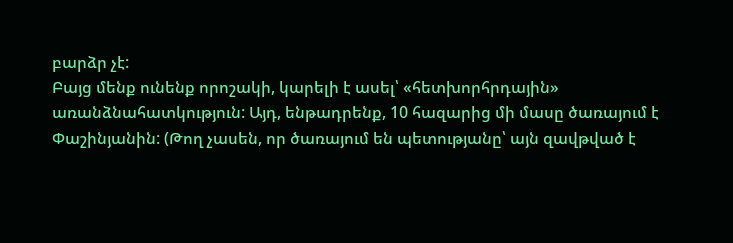բարձր չէ:
Բայց մենք ունենք որոշակի, կարելի է ասել՝ «հետխորհրդային» առանձնահատկություն: Այդ, ենթադրենք, 10 հազարից մի մասը ծառայում է Փաշինյանին: (Թող չասեն, որ ծառայում են պետությանը՝ այն զավթված է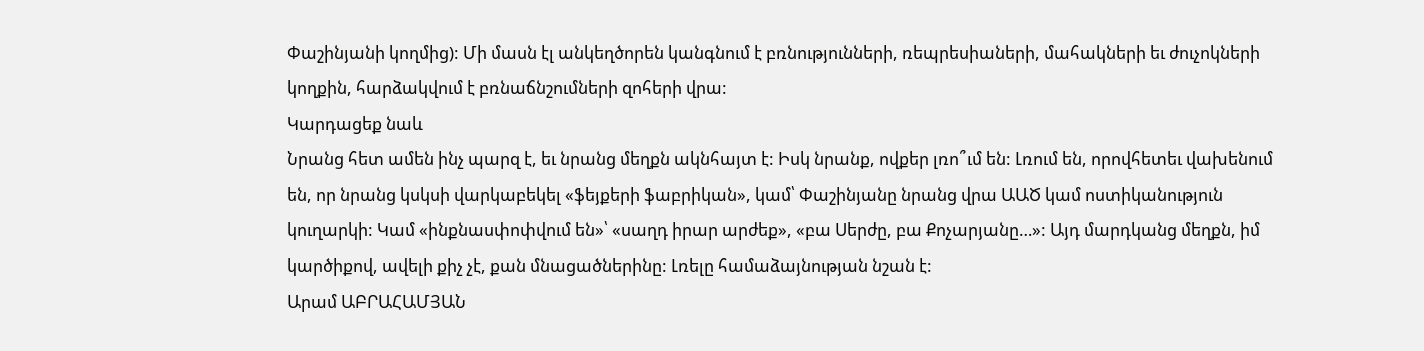Փաշինյանի կողմից): Մի մասն էլ անկեղծորեն կանգնում է բռնությունների, ռեպրեսիաների, մահակների եւ ժուչոկների կողքին, հարձակվում է բռնաճնշումների զոհերի վրա:
Կարդացեք նաև
Նրանց հետ ամեն ինչ պարզ է, եւ նրանց մեղքն ակնհայտ է: Իսկ նրանք, ովքեր լռո՞ւմ են: Լռում են, որովհետեւ վախենում են, որ նրանց կսկսի վարկաբեկել «ֆեյքերի ֆաբրիկան», կամ՝ Փաշինյանը նրանց վրա ԱԱԾ կամ ոստիկանություն կուղարկի: Կամ «ինքնասփոփվում են»՝ «սաղդ իրար արժեք», «բա Սերժը, բա Քոչարյանը…»: Այդ մարդկանց մեղքն, իմ կարծիքով, ավելի քիչ չէ, քան մնացածներինը: Լռելը համաձայնության նշան է:
Արամ ԱԲՐԱՀԱՄՅԱՆ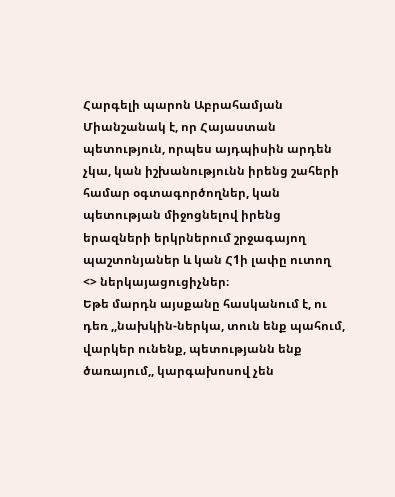Հարգելի պարոն Աբրահամյան
Միանշանակ է, որ Հայաստան պետություն, որպես այդպիսին արդեն չկա, կան իշխանությունն իրենց շահերի համար օգտագործողներ, կան պետության միջոցնելով իրենց երազների երկրներում շրջագայող պաշտոնյաներ և կան Հ1ի լափը ուտող <> ներկայացուցիչներ։
Եթե մարդն այսքանը հասկանում է, ու դեռ ,,նախկին-ներկա, տուն ենք պահում, վարկեր ունենք, պետությանն ենք ծառայում,, կարգախոսով չեն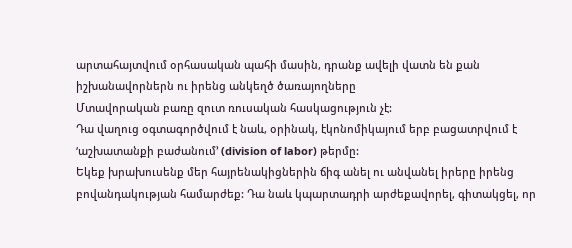արտահայտվում օրհասական պահի մասին, դրանք ավելի վատն են քան իշխանավորներն ու իրենց անկեղծ ծառայողները
Մտավորական բառը զուտ ռուսական հասկացություն չէ:
Դա վաղուց օգտագործվում է նաև, օրինակ, էկոնոմիկայում երբ բացատրվում է ‘աշխատանքի բաժանում’ (division of labor) թերմը:
Եկեք խրախուսենք մեր հայրենակիցներին ճիգ անել ու անվանել իրերը իրենց բովանդակության համարժեք: Դա նաև կպարտադրի արժեքավորել, գիտակցել, որ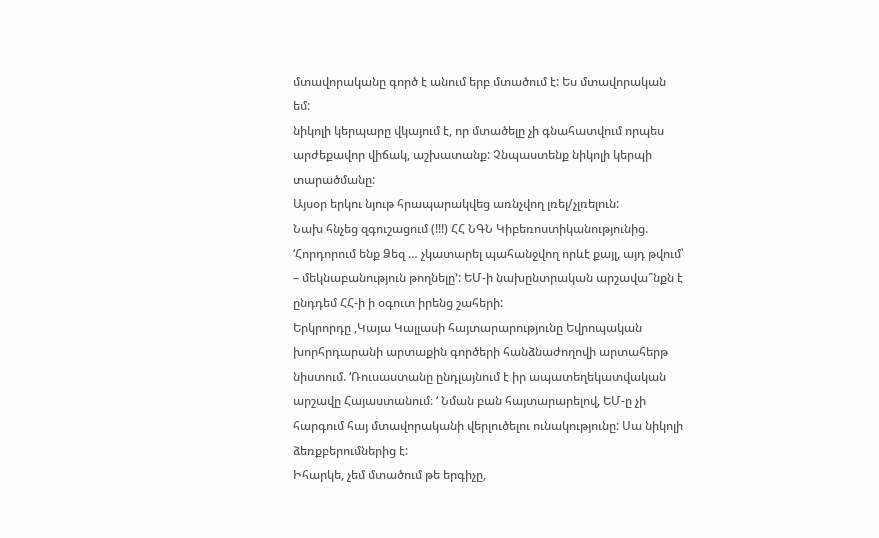մտավորականը գործ է անում երբ մտածում է: Ես մտավորական եմ:
նիկոլի կերպարը վկայում է, որ մտածելը չի գնահատվում որպես արժեքավոր վիճակ, աշխատանք: Չնպաստենք նիկոլի կերպի տարածմանը:
Այսօր երկու նյութ հրապարակվեց առնչվող լռել/չլռելուն:
Նախ հնչեց զգուշացում (!!!) ՀՀ ՆԳՆ Կիբեռոստիկանությունից. ‘Հորդորում ենք Ձեզ … չկատարել պահանջվող որևէ քայլ, այդ թվում՝ – մեկնաբանություն թողնելը’: ԵՄ-ի նախընտրական արշավա՞նքն է ընդդեմ ՀՀ-ի ի օգուտ իրենց շահերի:
Երկրորդը ,Կայա Կալլասի հայտարարությունը Եվրոպական խորհրդարանի արտաքին գործերի հանձնաժողովի արտահերթ նիստում. ‘Ռուսաստանը ընդլայնում է իր ապատեղեկատվական արշավը Հայաստանում։ ‘ Նման բան հայտարարելով, ԵՄ-ը չի հարգում հայ մտավորականի վերլուծելու ունակությունը: Սա նիկոլի ձեռքբերումներից է:
Իհարկե, չեմ մտածում թե երգիչը,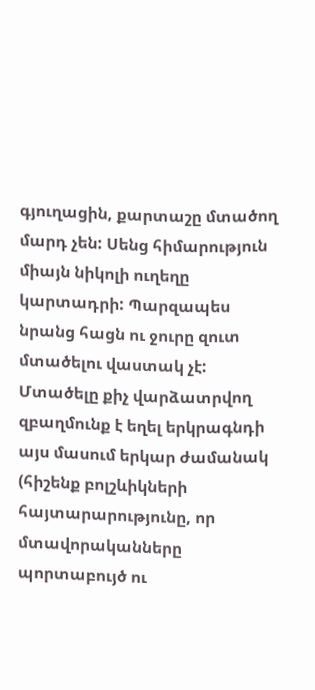գյուղացին, քարտաշը մտածող մարդ չեն: Սենց հիմարություն միայն նիկոլի ուղեղը կարտադրի: Պարզապես նրանց հացն ու ջուրը զուտ մտածելու վաստակ չէ: Մտածելը քիչ վարձատրվող զբաղմունք է եղել երկրագնդի այս մասում երկար ժամանակ (հիշենք բոլշևիկների հայտարարությունը, որ մտավորականները պորտաբույծ ու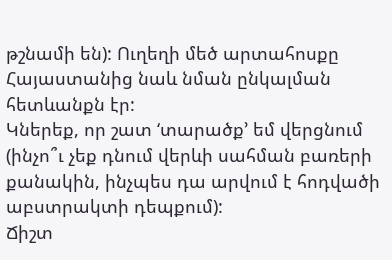թշնամի են): Ուղեղի մեծ արտահոսքը Հայաստանից նաև նման ընկալման հետևանքն էր:
Կներեք, որ շատ ‘տարածք’ եմ վերցնում (ինչո՞ւ չեք դնում վերևի սահման բառերի քանակին, ինչպես դա արվում է հոդվածի աբստրակտի դեպքում):
Ճիշտ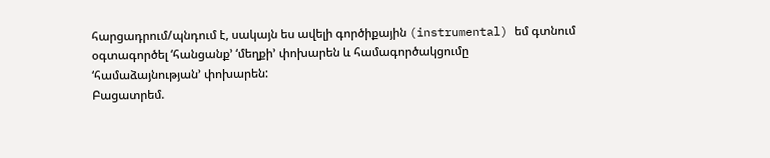հարցադրում/պնդում է, սակայն ես ավելի գործիքային (instrumental) եմ գտնում օգտագործել ‘հանցանք’ ‘մեղքի’ փոխարեն և համագործակցումը ‘համաձայնության’ փոխարեն:
Բացատրեմ.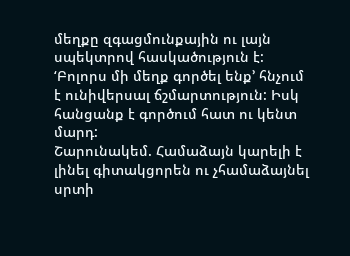մեղքը զգացմունքային ու լայն սպեկտրով հասկածություն է: ‘Բոլորս մի մեղք գործել ենք’ հնչում է ունիվերսալ ճշմարտություն: Իսկ հանցանք է գործում հատ ու կենտ մարդ:
Շարունակեմ. Համաձայն կարելի է լինել գիտակցորեն ու չհամաձայնել սրտի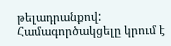թելադրանքով: Համագործակցելը կրում է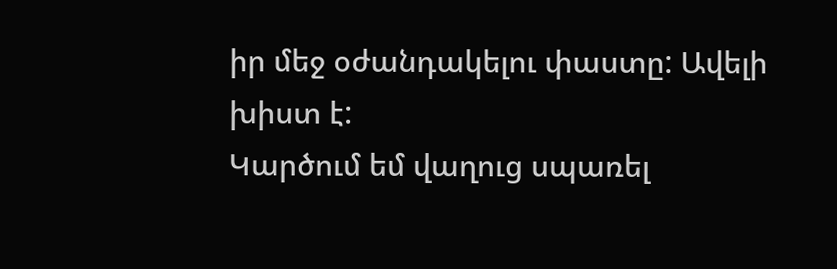իր մեջ օժանդակելու փաստը: Ավելի խիստ է:
Կարծում եմ վաղուց սպառել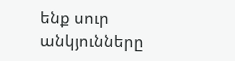ենք սուր անկյունները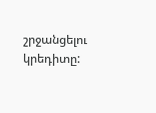շրջանցելու կրեդիտը: